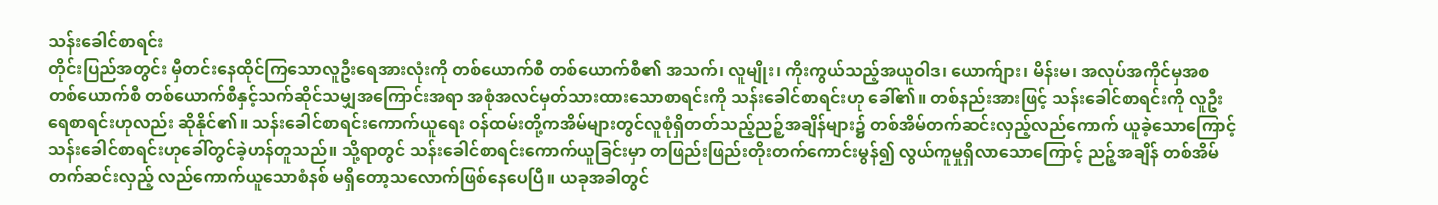သန်းခေါင်စာရင်း
တိုင်းပြည်အတွင်း မှီတင်းနေထိုင်ကြသောလူဦးရေအားလုံးကို တစ်ယောက်စီ တစ်ယောက်စီ၏ အသက်၊ လူမျိုး၊ ကိုးကွယ်သည့်အယူဝါဒ၊ ယောက်ျား၊ မိန်းမ၊ အလုပ်အကိုင်မှအစ တစ်ယောက်စီ တစ်ယောက်စီနှင့်သက်ဆိုင်သမျှအကြောင်းအရာ အစုံအလင်မှတ်သားထားသောစာရင်းကို သန်းခေါင်စာရင်းဟု ခေါ်၏။ တစ်နည်းအားဖြင့် သန်းခေါင်စာရင်းကို လူဦးရေစာရင်းဟုလည်း ဆိုနိုင်၏။ သန်းခေါင်စာရင်းကောက်ယူရေး ဝန်ထမ်းတို့ကအိမ်များတွင်လူစုံရှိတတ်သည့်ညဉ့်အချိန်များ၌ တစ်အိမ်တက်ဆင်းလှည့်လည်ကောက် ယူခဲ့သောကြောင့် သန်းခေါင်စာရင်းဟုခေါ်တွင်ခဲ့ဟန်တူသည်။ သို့ရာတွင် သန်းခေါင်စာရင်းကောက်ယူခြင်းမှာ တဖြည်းဖြည်းတိုးတက်ကောင်းမွန်၍ လွယ်ကူမှုရှိလာသောကြောင့် ညဉ့်အချိန် တစ်အိမ် တက်ဆင်းလှည့် လည်ကောက်ယူသောစံနစ် မရှိတော့သလောက်ဖြစ်နေပေပြီ။ ယခုအခါတွင်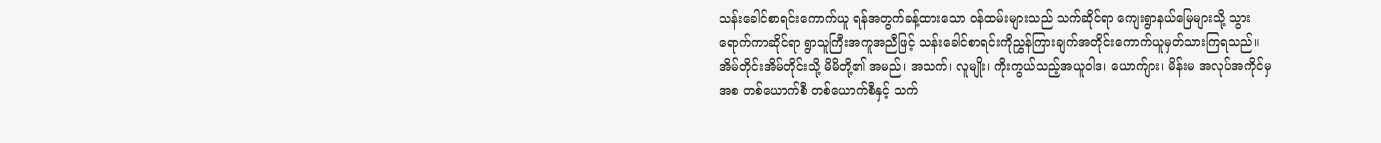သန်းခေါင်စာရင်းကောက်ယူ ရန်အတွက်ခန့်ထားသော ဝန်ထမ်းများသည် သက်ဆိုင်ရာ ကျေးရွာနယ်မြေများသို့ သွားရောက်ကာဆိုင်ရာ ရွာသူကြီးအကူအညီဖြင့် သန်းခေါင်စာရင်းကိုညွှန်ကြားချက်အတိုင်းကောက်ယူမှတ်သားကြရသည်။ အိမ်တိုင်းအိမ်တိုင်းသို့ မိမိတို့၏ အမည်၊ အသက်၊ လူမျိုး၊ ကိုးကွယ်သည့်အယူဝါဒ၊ ယောက်ျား၊ မိန်းမ အလုပ်အကိုင်မှအစ တစ်ယောက်စီ တစ်ယောက်စီနှင့် သက်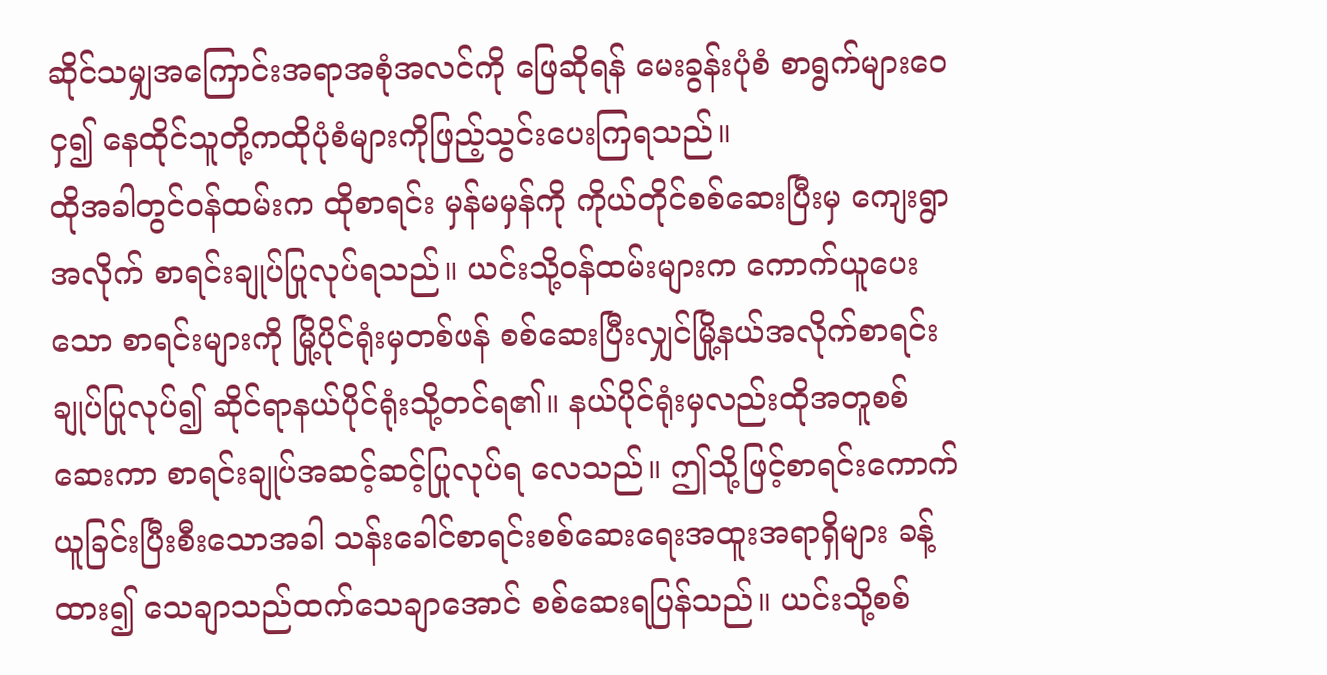ဆိုင်သမျှအကြောင်းအရာအစုံအလင်ကို ဖြေဆိုရန် မေးခွန်းပုံစံ စာရွက်များဝေငှ၍ နေထိုင်သူတို့ကထိုပုံစံများကိုဖြည့်သွင်းပေးကြရသည်။
ထိုအခါတွင်ဝန်ထမ်းက ထိုစာရင်း မှန်မမှန်ကို ကိုယ်တိုင်စစ်ဆေးပြီးမှ ကျေးရွာအလိုက် စာရင်းချုပ်ပြုလုပ်ရသည်။ ယင်းသို့ဝန်ထမ်းများက ကောက်ယူပေးသော စာရင်းများကို မြို့ပိုင်ရုံးမှတစ်ဖန် စစ်ဆေးပြီးလျှင်မြို့နယ်အလိုက်စာရင်းချုပ်ပြုလုပ်၍ ဆိုင်ရာနယ်ပိုင်ရုံးသို့တင်ရ၏။ နယ်ပိုင်ရုံးမှလည်းထိုအတူစစ်ဆေးကာ စာရင်းချုပ်အဆင့်ဆင့်ပြုလုပ်ရ လေသည်။ ဤသို့ဖြင့်စာရင်းကောက်ယူခြင်းပြီးစီးသောအခါ သန်းခေါင်စာရင်းစစ်ဆေးရေးအထူးအရာရှိများ ခန့်ထား၍ သေချာသည်ထက်သေချာအောင် စစ်ဆေးရပြန်သည်။ ယင်းသို့စစ်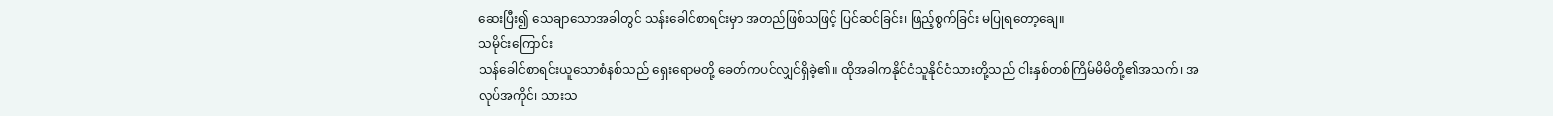ဆေးပြီး၍ သေချာသောအခါတွင် သန်းခေါင်စာရင်းမှာ အတည်ဖြစ်သဖြင့် ပြင်ဆင်ခြင်း၊ ဖြည့်စွက်ခြင်း မပြုရတော့ချေ။
သမိုင်းကြောင်း
သန်ခေါင်စာရင်းယူသောစံနစ်သည် ရှေးရောမတို့ ခေတ်ကပင်လျှင်ရှိခဲ့၏။ ထိုအခါကနိုင်ငံသူနိုင်ငံသားတို့သည် ငါးနှစ်တစ်ကြိမ်မိမိတို့၏အသက်၊ အလုပ်အကိုင်၊ သားသ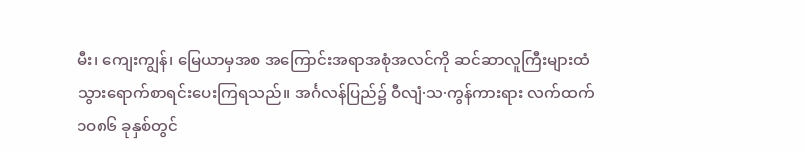မီး၊ ကျေးကျွန်၊ မြေယာမှအစ အကြောင်းအရာအစုံအလင်ကို ဆင်ဆာလူကြီးများထံ သွားရောက်စာရင်းပေးကြရသည်။ အင်္ဂလန်ပြည်၌ ဝီလျံ·သ·ကွန်ကားရား လက်ထက် ၁ဝ၈၆ ခုနှစ်တွင်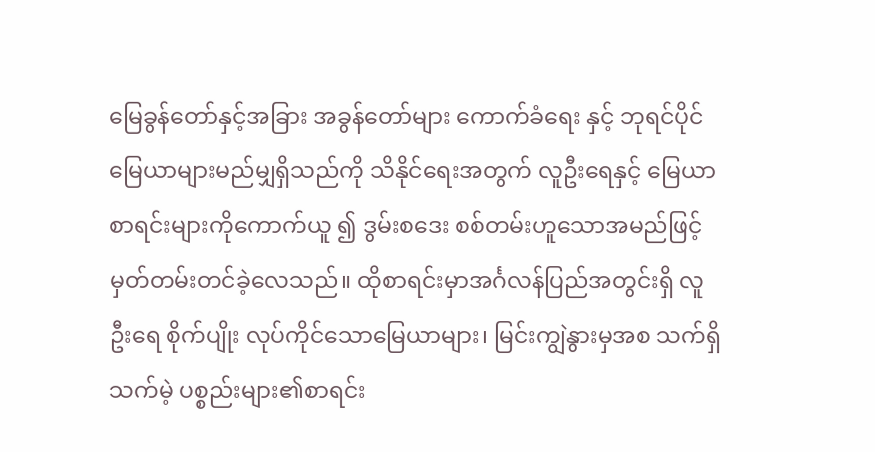မြေခွန်တော်နှင့်အခြား အခွန်တော်များ ကောက်ခံရေး နှင့် ဘုရင်ပိုင်မြေယာများမည်မျှရှိသည်ကို သိနိုင်ရေးအတွက် လူဦးရေနှင့် မြေယာစာရင်းများကိုကောက်ယူ ၍ ဒွမ်းစဒေး စစ်တမ်းဟူသောအမည်ဖြင့်မှတ်တမ်းတင်ခဲ့လေသည်။ ထိုစာရင်းမှာအင်္ဂလန်ပြည်အတွင်းရှိ လူဦးရေ စိုက်ပျိုး လုပ်ကိုင်သောမြေယာများ၊ မြင်းကျွဲနွားမှအစ သက်ရှိ သက်မဲ့ ပစ္စည်းများ၏စာရင်း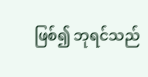ဖြစ်၍ ဘုရင်သည်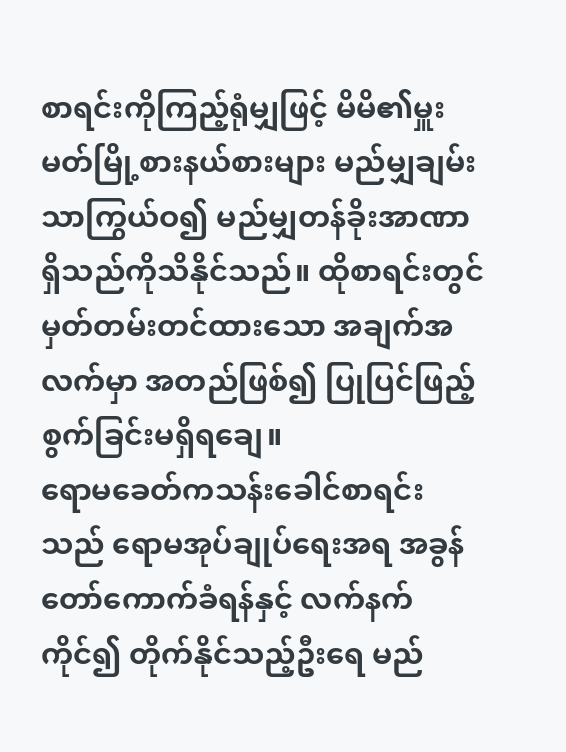စာရင်းကိုကြည့်ရုံမျှဖြင့် မိမိ၏မှူးမတ်မြို့စားနယ်စားများ မည်မျှချမ်းသာကြွယ်ဝ၍ မည်မျှတန်ခိုးအာဏာရှိသည်ကိုသိနိုင်သည်။ ထိုစာရင်းတွင် မှတ်တမ်းတင်ထားသော အချက်အလက်မှာ အတည်ဖြစ်၍ ပြုပြင်ဖြည့်စွက်ခြင်းမရှိရချေ။
ရောမခေတ်ကသန်းခေါင်စာရင်းသည် ရောမအုပ်ချုပ်ရေးအရ အခွန်တော်ကောက်ခံရန်နှင့် လက်နက်ကိုင်၍ တိုက်နိုင်သည့်ဦးရေ မည်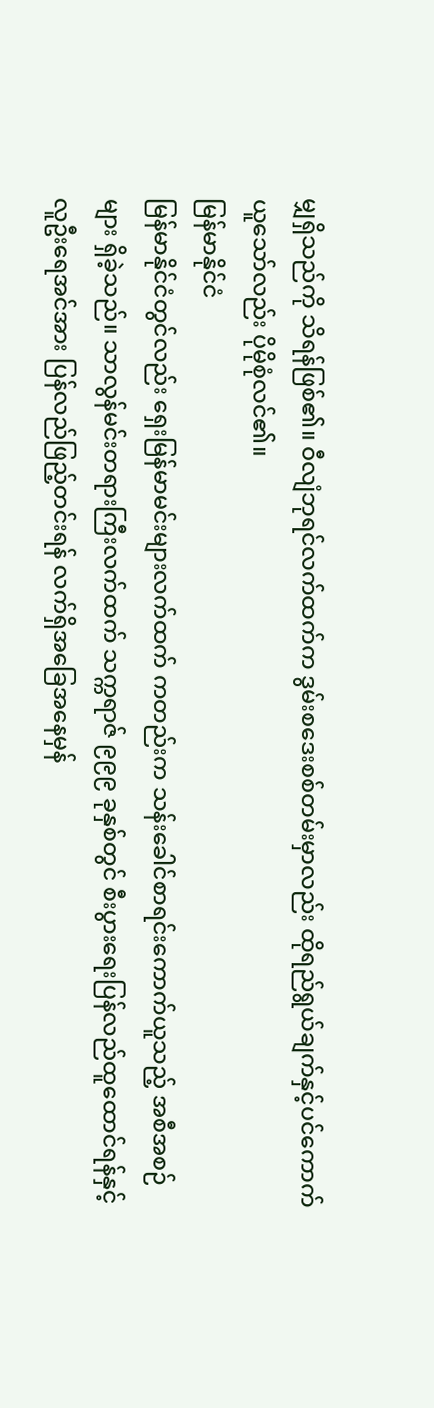မျှရှိသည်ကို သိရန်ဖြစ်၏။ ဝီလျံဘုရင်လက်ထက်က ဒွမ်းစဒေးစစ်တမ်းမှာလည်း ထိုရည်ရွယ်ချက်နှင့်ပင်ကောက်ယူသော်လည်း ပိုမိုစုံလင်၏။
မြန်မာနိုင်ငံ
မြန်မာနိုင်ငံတွင်လည်း ရှေးမြန်မာမင်းများလက်ထက် ကတည်းက သန်းခေါင်စာရင်းကောက်ယူသည့် အစီအစဉ်များ ရှိခဲ့သည်။ သာလွန်မင်းတရားကြီးလက်ထက် သက္ကရာဇ် ၉၉၉ ခုနှစ်တွင် စီးပွားရေးပြန်လည်ထူထောင်ရန်နှင့် လူဦးရေအင်အား ပြန်လည်ဖြည့်တင်းရန် လက်ရှိအခြေအနေမှန်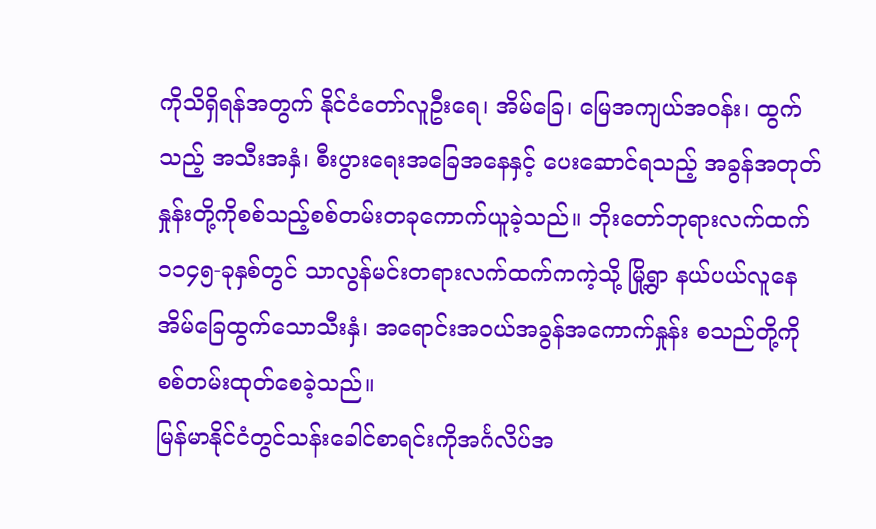ကိုသိရှိရန်အတွက် နိုင်ငံတော်လူဦးရေ၊ အိမ်ခြေ၊ မြေအကျယ်အဝန်း၊ ထွက်သည့် အသီးအနှံ၊ စီးပွားရေးအခြေအနေနှင့် ပေးဆောင်ရသည့် အခွန်အတုတ်နှုန်းတို့ကိုစစ်သည့်စစ်တမ်းတခုကောက်ယူခဲ့သည်။ ဘိုးတော်ဘုရားလက်ထက် ၁၁၄၅-ခုနှစ်တွင် သာလွန်မင်းတရားလက်ထက်ကကဲ့သို့ မြို့ရွာ နယ်ပယ်လူနေအိမ်ခြေထွက်သောသီးနှံ၊ အရောင်းအဝယ်အခွန်အကောက်နှုန်း စသည်တို့ကို စစ်တမ်းထုတ်စေခဲ့သည်။
မြန်မာနိုင်ငံတွင်သန်းခေါင်စာရင်းကိုအင်္ဂလိပ်အ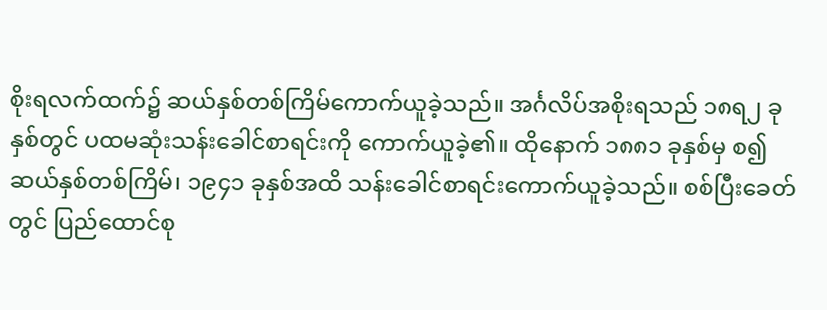စိုးရလက်ထက်၌ ဆယ်နှစ်တစ်ကြိမ်ကောက်ယူခဲ့သည်။ အင်္ဂလိပ်အစိုးရသည် ၁၈ရ၂ ခုနှစ်တွင် ပထမဆုံးသန်းခေါင်စာရင်းကို ကောက်ယူခဲ့၏။ ထိုနောက် ၁၈၈၁ ခုနှစ်မှ စ၍ ဆယ်နှစ်တစ်ကြိမ်၊ ၁၉၄၁ ခုနှစ်အထိ သန်းခေါင်စာရင်းကောက်ယူခဲ့သည်။ စစ်ပြီးခေတ်တွင် ပြည်ထောင်စု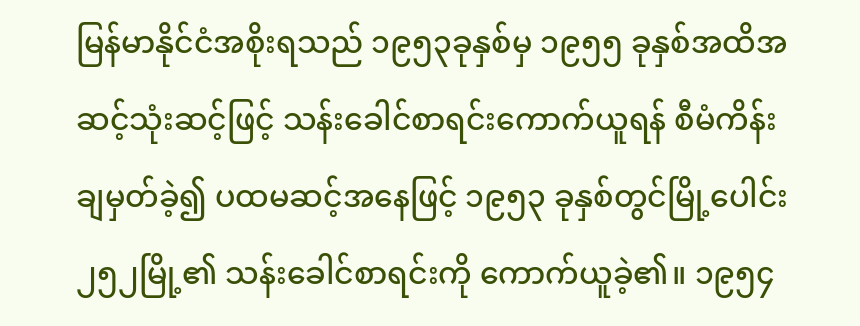မြန်မာနိုင်ငံအစိုးရသည် ၁၉၅၃ခုနှစ်မှ ၁၉၅၅ ခုနှစ်အထိအဆင့်သုံးဆင့်ဖြင့် သန်းခေါင်စာရင်းကောက်ယူရန် စီမံကိန်းချမှတ်ခဲ့၍ ပထမဆင့်အနေဖြင့် ၁၉၅၃ ခုနှစ်တွင်မြို့ပေါင်း ၂၅၂မြို့၏ သန်းခေါင်စာရင်းကို ကောက်ယူခဲ့၏။ ၁၉၅၄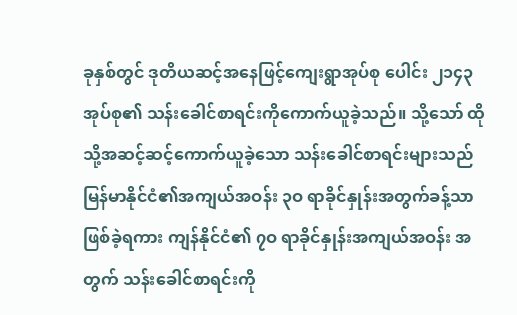ခုနှစ်တွင် ဒုတိယဆင့်အနေဖြင့်ကျေးရွာအုပ်စု ပေါင်း ၂၁၄၃ အုပ်စု၏ သန်းခေါင်စာရင်းကိုကောက်ယူခဲ့သည်။ သို့သော် ထိုသို့အဆင့်ဆင့်ကောက်ယူခဲ့သော သန်းခေါင်စာရင်းများသည် မြန်မာနိုင်ငံ၏အကျယ်အဝန်း ၃ဝ ရာခိုင်နှုန်းအတွက်ခန့်သာ ဖြစ်ခဲ့ရကား ကျန်နိုင်ငံ၏ ၇ဝ ရာခိုင်နှုန်းအကျယ်အဝန်း အတွက် သန်းခေါင်စာရင်းကို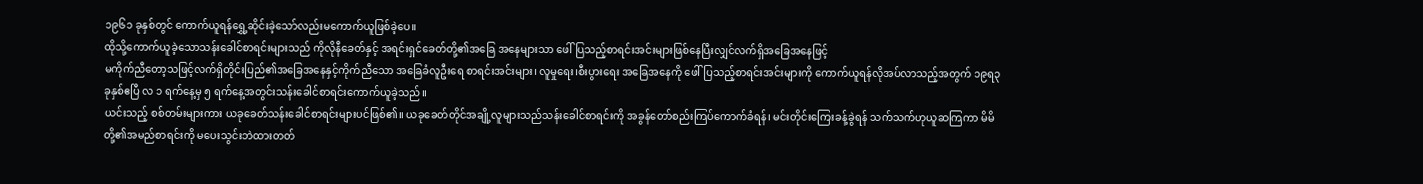၁၉၆၁ ခုနှစ်တွင် ကောက်ယူရန်ရွှေ့ဆိုင်းခဲ့သော်လည်းမကောက်ယူဖြစ်ခဲ့ပေ။
ထိုသို့ကောက်ယူခဲ့သောသန်းခေါင်စာရင်းများသည် ကိုလိုနီခေတ်နှင့် အရင်းရှင်ခေတ်တို့၏အခြေ အနေများသာ ဖေါ်ပြသည့်စာရင်းအင်းများဖြစ်နေပြီးလျှင်လက်ရှိအခြေအနေဖြင့်
မကိုက်ညီတော့သဖြင့်လက်ရှိတိုင်းပြည်၏အခြေအနေနှင့်ကိုက်ညီသော အခြေခံလူဦးရေ စာရင်းအင်းများ၊ လူမှုရေး၊စီးပွားရေး အခြေအနေကို ဖေါ်ပြသည့်စာရင်းအင်းများကို ကောက်ယူရန်လိုအပ်လာသည့်အတွက် ၁၉ရ၃ ခုနှစ်ဧပြီ လ ၁ ရက်နေ့မှ ၅ ရက်နေ့အတွင်းသန်းခေါင်စာရင်းကောက်ယူခဲ့သည်။
ယင်းသည့် စစ်တမ်းများကား ယခုခေတ်သန်းခေါင်စာရင်းများပင်ဖြစ်၏။ ယခုခေတ်တိုင်အချို့လူများသည်သန်းခေါင်စာရင်းကို အခွန်တော်စည်းကြပ်ကောက်ခံရန်၊ မင်းတိုင်းကြေးခန့်ခွဲရန် သက်သက်ဟုယူဆကြကာ မိမိတို့၏အမည်စာရင်းကို မပေးသွင်းဘဲထားတတ်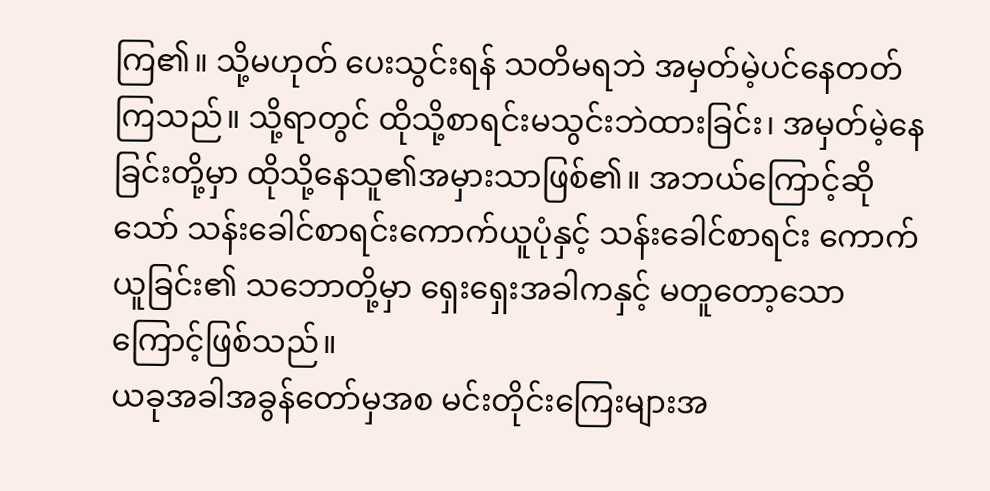ကြ၏။ သို့မဟုတ် ပေးသွင်းရန် သတိမရဘဲ အမှတ်မဲ့ပင်နေတတ်ကြသည်။ သို့ရာတွင် ထိုသို့စာရင်းမသွင်းဘဲထားခြင်း၊ အမှတ်မဲ့နေခြင်းတို့မှာ ထိုသို့နေသူ၏အမှားသာဖြစ်၏။ အဘယ်ကြောင့်ဆိုသော် သန်းခေါင်စာရင်းကောက်ယူပုံနှင့် သန်းခေါင်စာရင်း ကောက်ယူခြင်း၏ သဘောတို့မှာ ရှေးရှေးအခါကနှင့် မတူတော့သော ကြောင့်ဖြစ်သည်။
ယခုအခါအခွန်တော်မှအစ မင်းတိုင်းကြေးများအ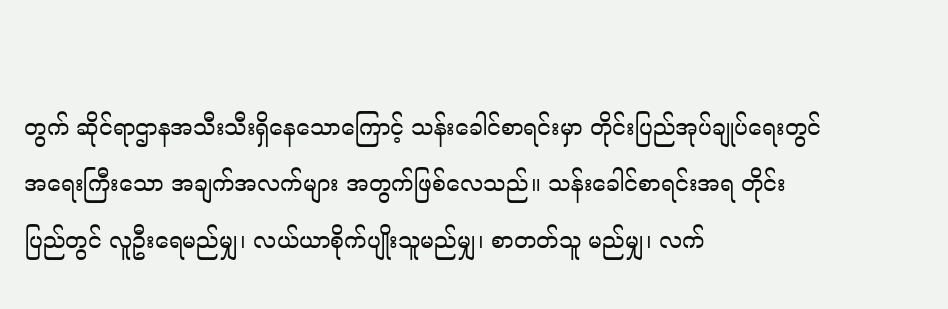တွက် ဆိုင်ရာဌာနအသီးသီးရှိနေသောကြောင့် သန်းခေါင်စာရင်းမှာ တိုင်းပြည်အုပ်ချုပ်ရေးတွင် အရေးကြီးသော အချက်အလက်များ အတွက်ဖြစ်လေသည်။ သန်းခေါင်စာရင်းအရ တိုင်းပြည်တွင် လူဦးရေမည်မျှ၊ လယ်ယာစိုက်ပျိုးသူမည်မျှ၊ စာတတ်သူ မည်မျှ၊ လက်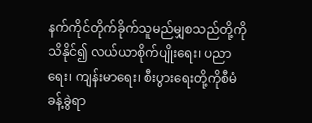နက်ကိုင်တိုက်ခိုက်သူမည်မျှစသည်တို့ကိုသိနိုင်၍ လယ်ယာစိုက်ပျိုးရေး၊ ပညာရေး၊ ကျန်းမာရေး၊ စီးပွားရေးတို့ကိုစီမံခန့်ခွဲရာ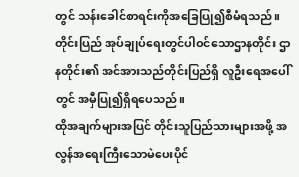တွင် သန်းခေါင်စာရင်းကိုအခြေပြု၍စီမံရသည်။ တိုင်းပြည် အုပ်ချုပ်ရေးတွင်ပါဝင်သောဌာနတိုင်း ဌာနတိုင်း၏ အင်အားသည်တိုင်းပြည်ရှိ လူဦးရေအပေါ်တွင် အမှီပြု၍ရှိရပေသည်။
ထိုအချက်များအပြင် တိုင်းသူပြည်သားများအဖို့ အလွန်အရေးကြီးသောမဲပေးပိုင်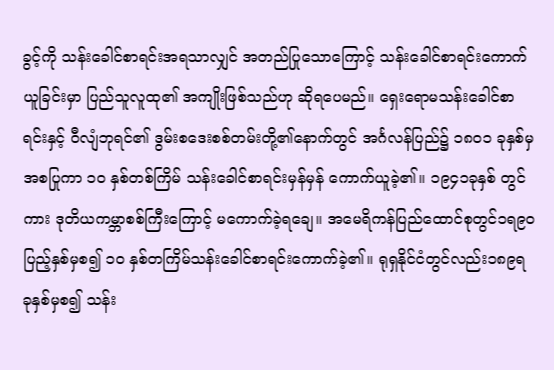ခွင့်ကို သန်းခေါင်စာရင်းအရသာလျှင် အတည်ပြုသောကြောင့် သန်းခေါင်စာရင်းကောက်ယူခြင်းမှာ ပြည်သူလူထု၏ အကျိုးဖြစ်သည်ဟု ဆိုရပေမည်။ ရှေးရောမသန်းခေါင်စာရင်းနှင့် ဝီလျံဘုရင်၏ ဒွမ်းစဒေးစစ်တမ်းတို့၏နောက်တွင် အင်္ဂလန်ပြည်၌ ၁၈ဝ၁ ခုနှစ်မှအစပြုကာ ၁ဝ နှစ်တစ်ကြိမ် သန်းခေါင်စာရင်းမှန်မှန် ကောက်ယူခဲ့၏။ ၁၉၄၁ခုနှစ် တွင်ကား ဒုတိယကမ္ဘာစစ်ကြီးကြောင့် မကောက်ခဲ့ရချေ။ အမေရိကန်ပြည်ထောင်စုတွင်၁ရ၉ဝ ပြည့်နှစ်မှစ၍ ၁ဝ နှစ်တကြိမ်သန်းခေါင်စာရင်းကောက်ခဲ့၏။ ရုရှနိုင်ငံတွင်လည်း၁၈၉ရ ခုနှစ်မှစ၍ သန်း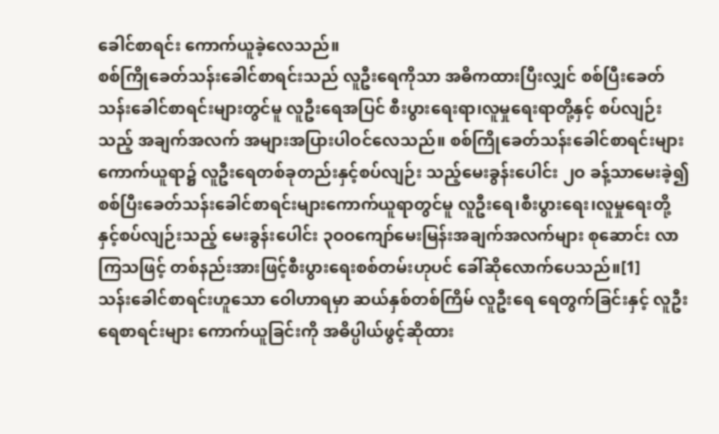ခေါင်စာရင်း ကောက်ယူခဲ့လေသည်။
စစ်ကြိုခေတ်သန်းခေါင်စာရင်းသည် လူဦးရေကိုသာ အဓိကထားပြီးလျှင် စစ်ပြီးခေတ်သန်းခေါင်စာရင်းများတွင်မူ လူဦးရေအပြင် စီးပွားရေးရာ၊လူမှုရေးရာတို့နှင့် စပ်လျဉ်းသည့် အချက်အလက် အများအပြားပါဝင်လေသည်။ စစ်ကြိုခေတ်သန်းခေါင်စာရင်းများကောက်ယူရာ၌ လူဦးရေတစ်ခုတည်းနှင့်စပ်လျဉ်း သည့်မေးခွန်းပေါင်း ၂ဝ ခန့်သာမေးခဲ့၍ စစ်ပြီးခေတ်သန်းခေါင်စာရင်းများကောက်ယူရာတွင်မူ လူဦးရေ၊စီးပွားရေး၊လူမှုရေးတို့နှင့်စပ်လျဉ်းသည့် မေးခွန်းပေါင်း ၃ဝဝကျော်မေးမြန်းအချက်အလက်များ စုဆောင်း လာကြသဖြင့် တစ်နည်းအားဖြင့်စီးပွားရေးစစ်တမ်းဟုပင် ခေါ်ဆိုလောက်ပေသည်။[1]
သန်းခေါင်စာရင်းဟူသော ဝေါဟာရမှာ ဆယ်နှစ်တစ်ကြိမ် လူဦးရေ ရေတွက်ခြင်းနှင့် လူဦးရေစာရင်းများ ကောက်ယူခြင်းကို အဓိပ္ပါယ်ဖွင့်ဆိုထား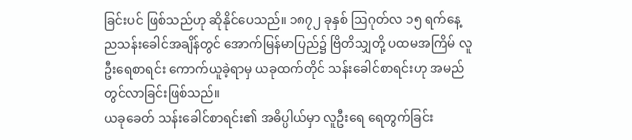ခြင်းပင် ဖြစ်သည်ဟု ဆိုနိုင်ပေသည်။ ၁၈၇၂ ခုနှစ် ဩဂုတ်လ ၁၅ ရက်နေ့ ညသန်းခေါင်အချိန်တွင် အောက်မြန်မာပြည်၌ ဗြိတိသျှတို့ ပထမအကြိမ် လူဦးရေစာရင်း ကောက်ယူခဲ့ရာမှ ယခုထက်တိုင် သန်းခေါင်စာရင်းဟု အမည်တွင်လာခြင်းဖြစ်သည်။
ယခုခေတ် သန်းခေါင်စာရင်း၏ အဓိပ္ပါယ်မှာ လူဦးရေ ရေတွက်ခြင်း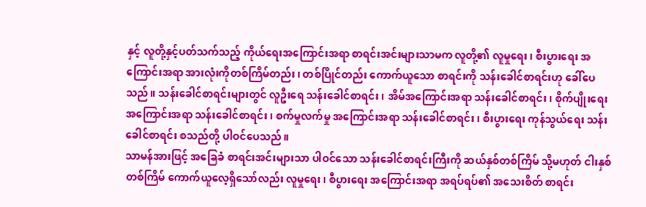နှင့် လူတို့နှင့်ပတ်သက်သည့် ကိုယ်ရေးအကြောင်းအရာ စာရင်းအင်းများသာမက လူတို့၏ လူမှုရေး၊ စီးပွားရေး အကြောင်းအရာ အားလုံးကိုတစ်ကြိမ်တည်း၊ တစ်ပြိုင်တည်း ကောက်ယူသော စာရင်းကို သန်းခေါင်စာရင်းဟု ခေါ်ပေသည်။ သန်းခေါင်စာရင်းများတွင် လူဦးရေ သန်းခေါင်စာရင်း၊ အိမ်အကြောင်းအရာ သန်းခေါင်စာရင်း၊ စိုက်ပျိုးရေး အကြောင်းအရာ သန်းခေါင်စာရင်း၊ စက်မှုလက်မှု အကြောင်းအရာ သန်းခေါင်စာရင်း၊ စီးပွားရေး ကုန်သွယ်ရေး သန်းခေါင်စာရင်း စသည်တို့ ပါဝင်ပေသည်။
သာမန်အားဖြင့် အခြေခံ စာရင်းအင်းများသာ ပါဝင်သော သန်းခေါင်စာရင်းကြီးကို ဆယ်နှစ်တစ်ကြိမ် သို့မဟုတ် ငါးနှစ်တစ်ကြိမ် ကောက်ယူလေ့ရှိသော်လည်း လူမှုရေး၊ စီပွားရေး အကြောင်းအရာ အရပ်ရပ်၏ အသေးစိတ် စာရင်း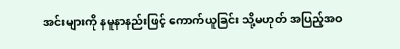အင်းများကို နမူနာနည်းဖြင့် ကောက်ယူခြင်း သို့မဟုတ် အပြည့်အဝ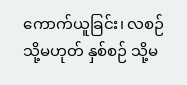ကောက်ယူခြင်း၊ လစဉ် သို့မဟုတ် နှစ်စဉ် သို့မ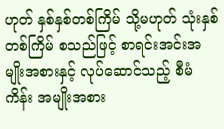ဟုတ် နှစ်နှစ်တစ်ကြိမ် သို့မဟုတ် သုံးနှစ်တစ်ကြိမ် စသည်ဖြင့် စာရင်းအင်းအမျိုးအစားနှင့် လုပ်ဆောင်သည့် စီမံကိန်း အမျိုးအစား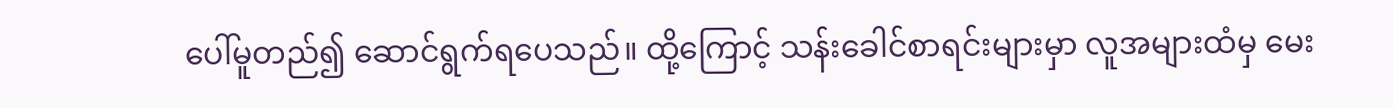ပေါ်မူတည်၍ ဆောင်ရွက်ရပေသည်။ ထို့ကြောင့် သန်းခေါင်စာရင်းများမှာ လူအများထံမှ မေး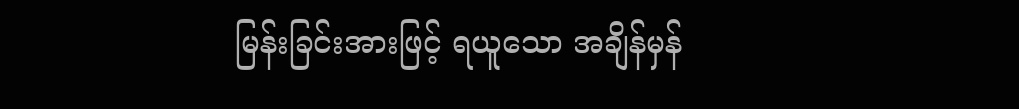မြန်းခြင်းအားဖြင့် ရယူသော အချိန်မှန်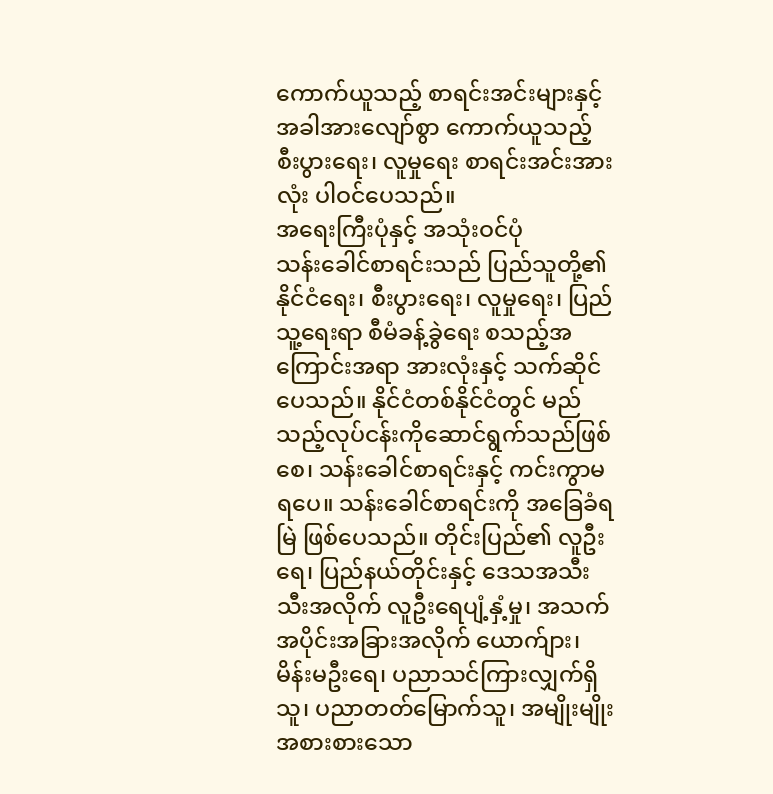ကောက်ယူသည့် စာရင်းအင်းများနှင့် အခါအားလျော်စွာ ကောက်ယူသည့် စီးပွားရေး၊ လူမှုရေး စာရင်းအင်းအားလုံး ပါဝင်ပေသည်။
အရေးကြီးပုံနှင့် အသုံးဝင်ပုံ
သန်းခေါင်စာရင်းသည် ပြည်သူတို့၏ နိုင်ငံရေး၊ စီးပွားရေး၊ လူမှုရေး၊ ပြည်သူ့ရေးရာ စီမံခန့်ခွဲရေး စသည့်အကြောင်းအရာ အားလုံးနှင့် သက်ဆိုင်ပေသည်။ နိုင်ငံတစ်နိုင်ငံတွင် မည်သည့်လုပ်ငန်းကိုဆောင်ရွက်သည်ဖြစ်စေ၊ သန်းခေါင်စာရင်းနှင့် ကင်းကွာမရပေ။ သန်းခေါင်စာရင်းကို အခြေခံရမြဲ ဖြစ်ပေသည်။ တိုင်းပြည်၏ လူဦးရေ၊ ပြည်နယ်တိုင်းနှင့် ဒေသအသီးသီးအလိုက် လူဦးရေပျံ့နှံ့မှု၊ အသက်အပိုင်းအခြားအလိုက် ယောက်ျား၊ မိန်းမဦးရေ၊ ပညာသင်ကြားလျှက်ရှိသူ၊ ပညာတတ်မြောက်သူ၊ အမျိုးမျိုး အစားစားသော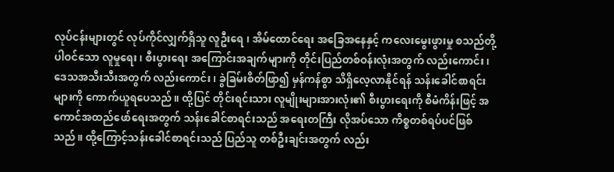လုပ်ငန်းများတွင် လုပ်ကိုင်လျှက်ရှိသူ လူဦးရေ၊ အိမ်ထောင်ရေး အခြေအနေနှင့် ကလေးမွေးဖွားမှု စသည်တို့ပါဝင်သော လူမှုရေး၊ စီးပွားရေး အကြောင်းအချက်များကို တိုင်းပြည်တစ်ဝန်းလုံးအတွက် လည်းကောင်း၊ဒေသအသီးသီးအတွက် လည်းကောင်း၊ ခွဲခြမ်းစိတ်ဖြာ၍ မှန်ကန်စွာ သိရှိလေ့လာနိုင်ရန် သန်းခေါင်စာရင်းများကို ကောက်ယူရပေသည်။ ထို့ပြင် တိုင်းရင်းသား လူမျိုးများအားလုံး၏ စီးပွားရေးကို စီမံကိန်းဖြင့် အကောင်အထည်ဖော်ရေးအတွက် သန်းခေါင်စာရင်းသည် အရေးတကြီး လိုအပ်သော ကိစ္စတစ်ရပ်ပင်ဖြစ်သည်။ ထို့ကြောင့်သန်းခေါင်စာရင်းသည် ပြည်သူ တစ်ဦးချင်းအတွက် လည်း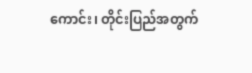ကောင်း၊ တိုင်းပြည်အတွက်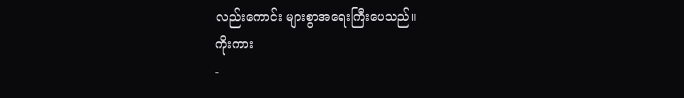လည်းကောင်း များစွာအရေးကြီးပေသည်။
ကိုးကား
-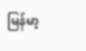မြန်မာ့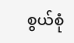စွယ်စုံ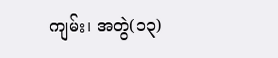ကျမ်း၊ အတွဲ(၁၃)